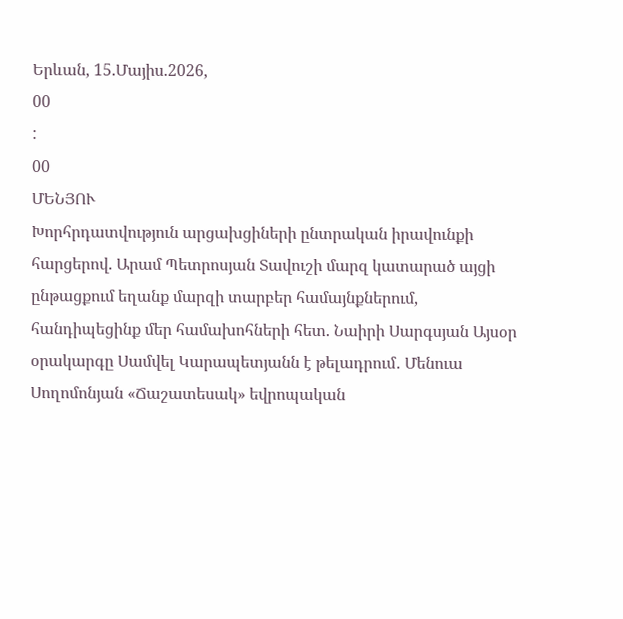Երևան, 15.Մայիս.2026,
00
:
00
ՄԵՆՅՈՒ
Խորհրդատվություն արցախցիների ընտրական իրավունքի հարցերով. Արամ Պետրոսյան Տավուշի մարզ կատարած այցի ընթացքում եղանք մարզի տարբեր համայնքներում, հանդիպեցինք մեր համախոհների հետ. Նաիրի Սարգսյան Այսօր օրակարգը Սամվել Կարապետյանն է թելադրում․ Մենուա Սողոմոնյան «Ճաշատեսակ» եվրոպական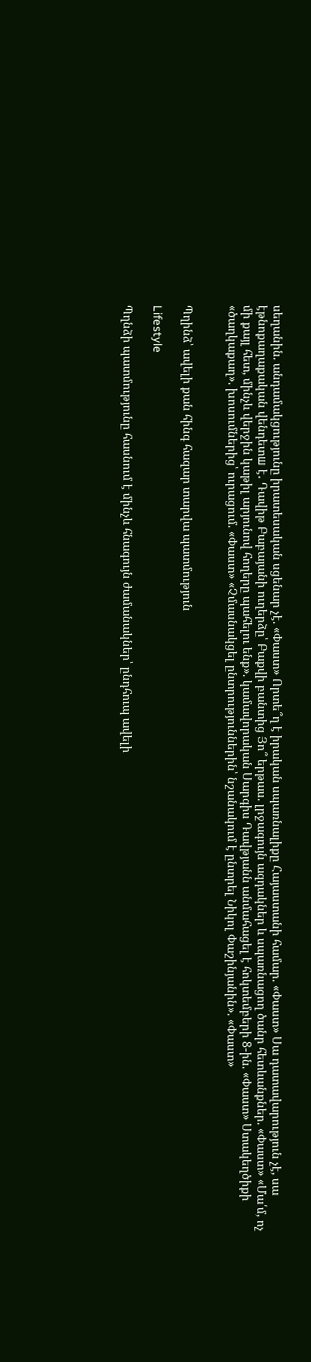սեղանին. անդամակցությունը իրատեսական սցենար չէ. «Փաստ» Որտե՞ղ է իրական սպառնալիքը Հայաստանի համար. «Փաստ» Սա դատավարություն չէ, սա էթնոքաղաքական վենդետш է․ Դավիթ Բաբայանի ուղերձը՝ Բաքվի բանտից Յո՞ երթաս. լրջագույն ազդակներ և սպառնացող ծանր հետևանքներ. «Փաստ» «Մա՛մ, ոչ մի քայլ հետ, մինչև վերջին կաթիլ արյունով հողերը պահելու ենք». կամավորական Սարգիս Դավթյանն անմահացել է հոկտեմբերի 8-ին. «Փաստ» Ստակեղծիքի «ծաղկաքաղ». խոսումներից՝ ուրացում. «Փաստ» «Չմասնակցել ընտրություններին՝ նշանակում է ընտրել Նիկոլ Փաշինյանին». «Փաստ»


Պղինձ՝ ավելի քան հինգ հազար տարվա պատմություն

Lifestyle

Պղնձի պատմությունը հասնում է մինչև հնագույն ժամանակներ՝ ընդհուպ ավելի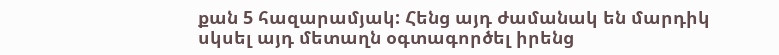քան 5 հազարամյակ: Հենց այդ ժամանակ են մարդիկ սկսել այդ մետաղն օգտագործել իրենց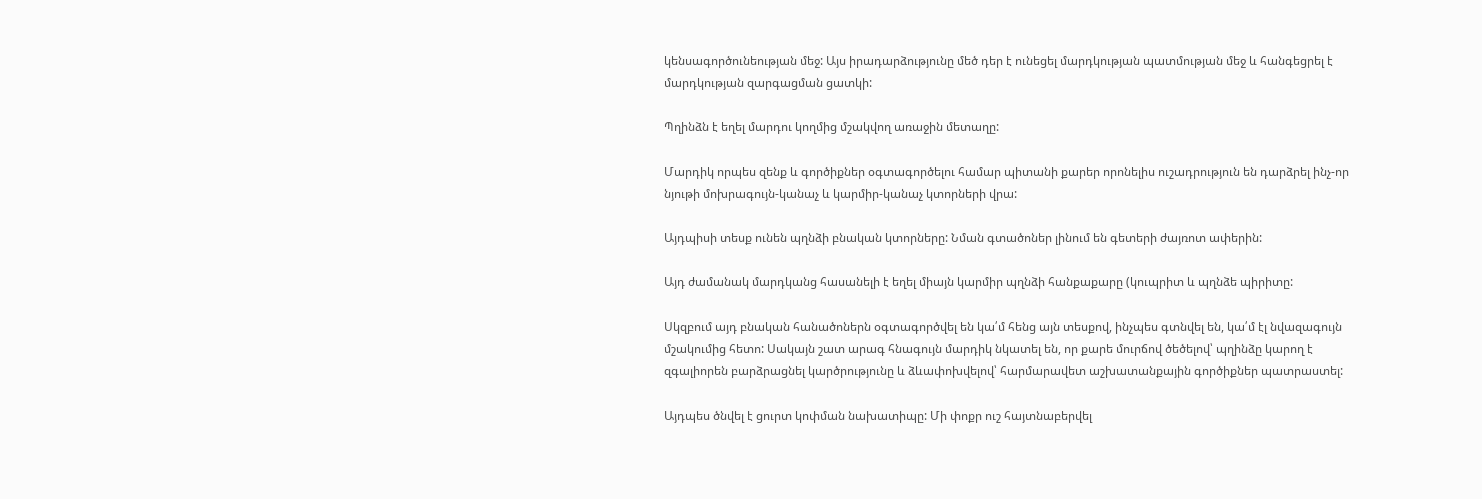կենսագործունեության մեջ: Այս իրադարձությունը մեծ դեր է ունեցել մարդկության պատմության մեջ և հանգեցրել է մարդկության զարգացման ցատկի:

Պղինձն է եղել մարդու կողմից մշակվող առաջին մետաղը:

Մարդիկ որպես զենք և գործիքներ օգտագործելու համար պիտանի քարեր որոնելիս ուշադրություն են դարձրել ինչ-որ նյութի մոխրագույն-կանաչ և կարմիր-կանաչ կտորների վրա:

Այդպիսի տեսք ունեն պղնձի բնական կտորները: Նման գտածոներ լինում են գետերի ժայռոտ ափերին:

Այդ ժամանակ մարդկանց հասանելի է եղել միայն կարմիր պղնձի հանքաքարը (կուպրիտ և պղնձե պիրիտը:

Սկզբում այդ բնական հանածոներն օգտագործվել են կա՛մ հենց այն տեսքով, ինչպես գտնվել են, կա՛մ էլ նվազագույն մշակումից հետո: Սակայն շատ արագ հնագույն մարդիկ նկատել են, որ քարե մուրճով ծեծելով՝ պղինձը կարող է զգալիորեն բարձրացնել կարծրությունը և ձևափոխվելով՝ հարմարավետ աշխատանքային գործիքներ պատրաստել:

Այդպես ծնվել է ցուրտ կոփման նախատիպը: Մի փոքր ուշ հայտնաբերվել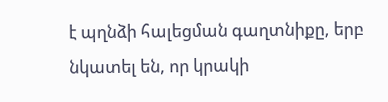է պղնձի հալեցման գաղտնիքը, երբ նկատել են, որ կրակի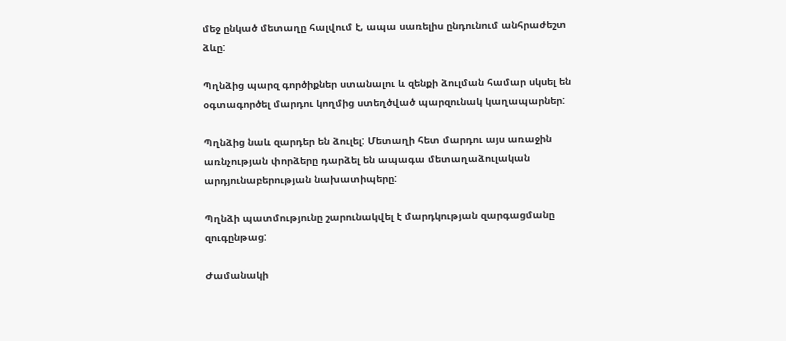մեջ ընկած մետաղը հալվում է, ապա սառելիս ընդունում անհրաժեշտ ձևը:

Պղնձից պարզ գործիքներ ստանալու և զենքի ձուլման համար սկսել են օգտագործել մարդու կողմից ստեղծված պարզունակ կաղապարներ:

Պղնձից նաև զարդեր են ձուլել: Մետաղի հետ մարդու այս առաջին առնչության փորձերը դարձել են ապագա մետաղաձուլական արդյունաբերության նախատիպերը:

Պղնձի պատմությունը շարունակվել է մարդկության զարգացմանը զուգընթաց:

Ժամանակի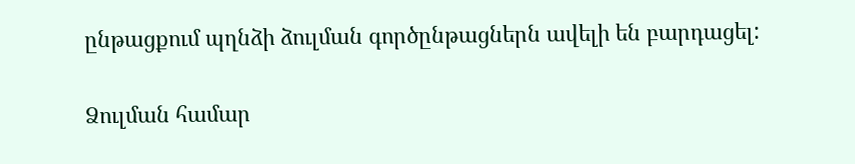ընթացքում պղնձի ձուլման գործընթացներն ավելի են բարդացել:

Ձուլման համար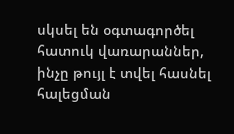սկսել են օգտագործել հատուկ վառարաններ, ինչը թույլ է տվել հասնել հալեցման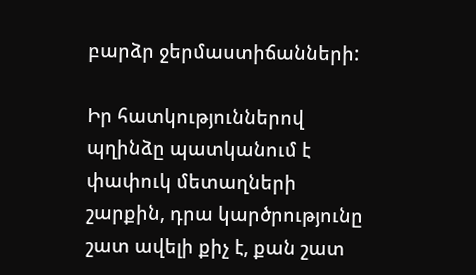բարձր ջերմաստիճանների:

Իր հատկություններով պղինձը պատկանում է փափուկ մետաղների շարքին, դրա կարծրությունը շատ ավելի քիչ է, քան շատ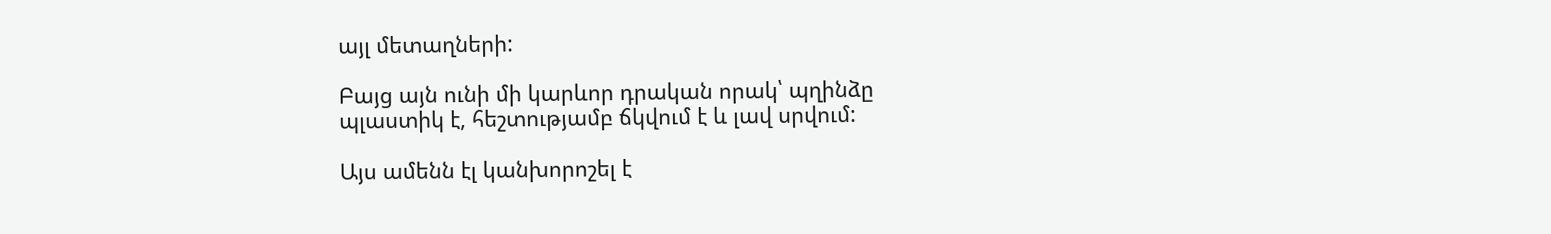այլ մետաղների:

Բայց այն ունի մի կարևոր դրական որակ՝ պղինձը պլաստիկ է, հեշտությամբ ճկվում է և լավ սրվում:

Այս ամենն էլ կանխորոշել է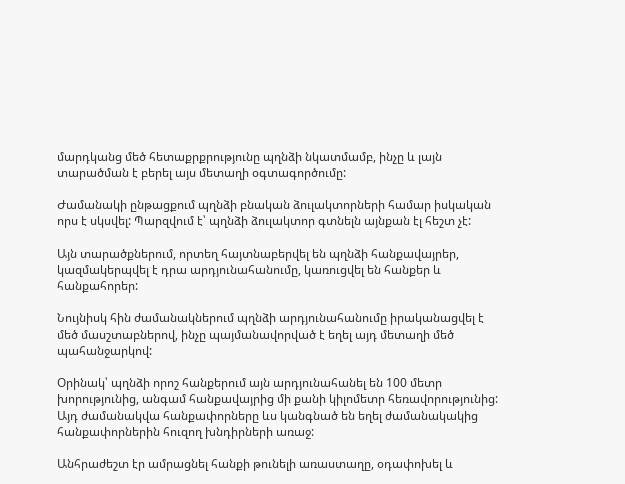մարդկանց մեծ հետաքրքրությունը պղնձի նկատմամբ, ինչը և լայն տարածման է բերել այս մետաղի օգտագործումը:

Ժամանակի ընթացքում պղնձի բնական ձուլակտորների համար իսկական որս է սկսվել: Պարզվում է՝ պղնձի ձուլակտոր գտնելն այնքան էլ հեշտ չէ:

Այն տարածքներում, որտեղ հայտնաբերվել են պղնձի հանքավայրեր, կազմակերպվել է դրա արդյունահանումը, կառուցվել են հանքեր և հանքահորեր:

Նույնիսկ հին ժամանակներում պղնձի արդյունահանումը իրականացվել է մեծ մասշտաբներով, ինչը պայմանավորված է եղել այդ մետաղի մեծ պահանջարկով:

Օրինակ՝ պղնձի որոշ հանքերում այն արդյունահանել են 100 մետր խորությունից, անգամ հանքավայրից մի քանի կիլոմետր հեռավորությունից: Այդ ժամանակվա հանքափորները ևս կանգնած են եղել ժամանակակից հանքափորներին հուզող խնդիրների առաջ:

Անհրաժեշտ էր ամրացնել հանքի թունելի առաստաղը, օդափոխել և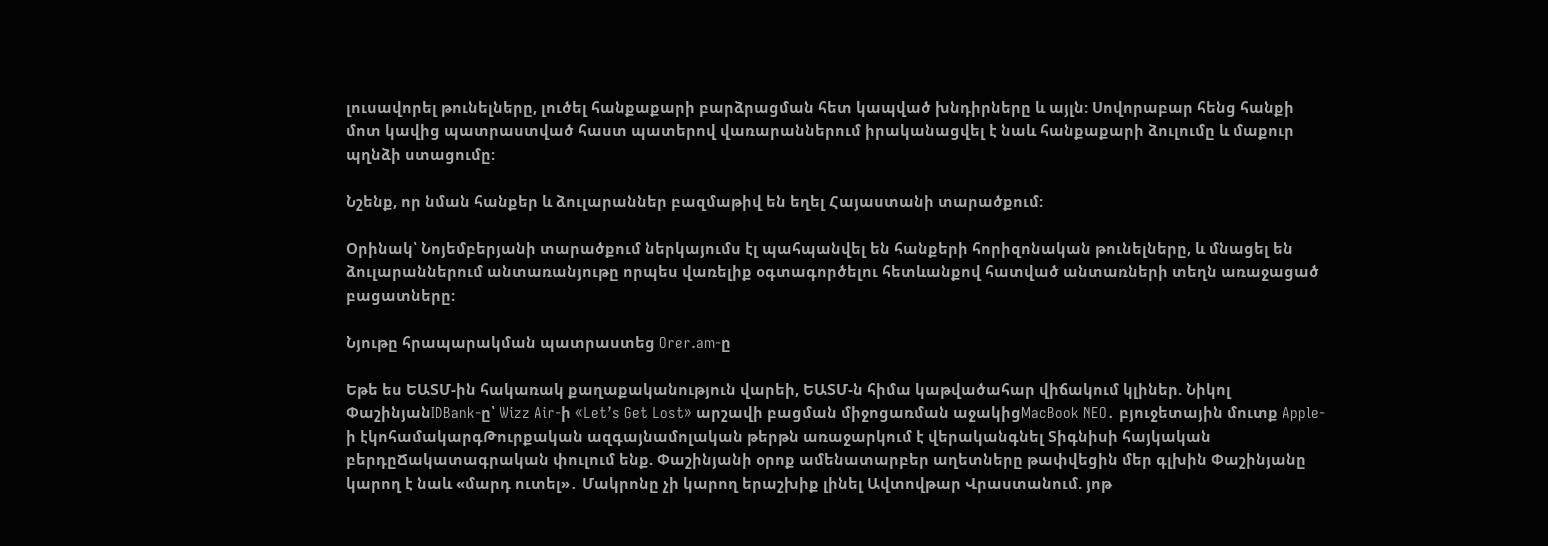լուսավորել թունելները, լուծել հանքաքարի բարձրացման հետ կապված խնդիրները և այլն: Սովորաբար հենց հանքի մոտ կավից պատրաստված հաստ պատերով վառարաններում իրականացվել է նաև հանքաքարի ձուլումը և մաքուր պղնձի ստացումը:

Նշենք, որ նման հանքեր և ձուլարաններ բազմաթիվ են եղել Հայաստանի տարածքում:

Օրինակ՝ Նոյեմբերյանի տարածքում ներկայումս էլ պահպանվել են հանքերի հորիզոնական թունելները, և մնացել են ձուլարաններում անտառանյութը որպես վառելիք օգտագործելու հետևանքով հատված անտառների տեղն առաջացած բացատները:

Նյութը հրապարակման պատրաստեց Orer.am-ը

Եթե ես ԵԱՏՄ-ին հակառակ քաղաքականություն վարեի, ԵԱՏՄ-ն հիմա կաթվածահար վիճակում կլիներ. Նիկոլ ՓաշինյանIDBank-ը՝ Wizz Air-ի «Let’s Get Lost» արշավի բացման միջոցառման աջակիցMacBook NEO․ բյուջետային մուտք Apple-ի էկոհամակարգԹուրքական ազգայնամոլական թերթն առաջարկում է վերականգնել Տիգնիսի հայկական բերդըՃակատագրական փուլում ենք. Փաշինյանի օրոք ամենատարբեր աղետները թափվեցին մեր գլխին Փաշինյանը կարող է նաև «մարդ ուտել»․ Մակրոնը չի կարող երաշխիք լինել Ավտովթար Վրաստանում. յոթ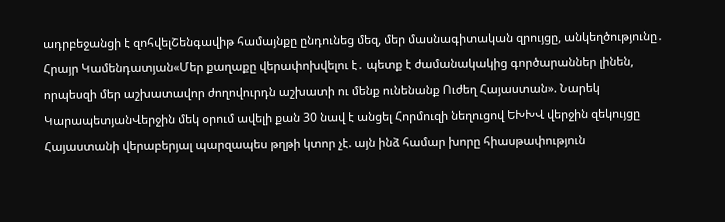ադրբեջանցի է զոհվելՇենգավիթ համայնքը ընդունեց մեզ, մեր մասնագիտական զրույցը, անկեղծությունը․ Հրայր Կամենդատյան«Մեր քաղաքը վերափոխվելու է․ պետք է ժամանակակից գործարաններ լինեն, որպեսզի մեր աշխատավոր ժողովուրդն աշխատի ու մենք ունենանք Ուժեղ Հայաստան». Նարեկ ԿարապետյանՎերջին մեկ օրում ավելի քան 30 նավ է անցել Հորմուզի նեղուցով ԵԽԽՎ վերջին զեկույցը Հայաստանի վերաբերյալ պարզապես թղթի կտոր չէ. այն ինձ համար խորը հիասթափություն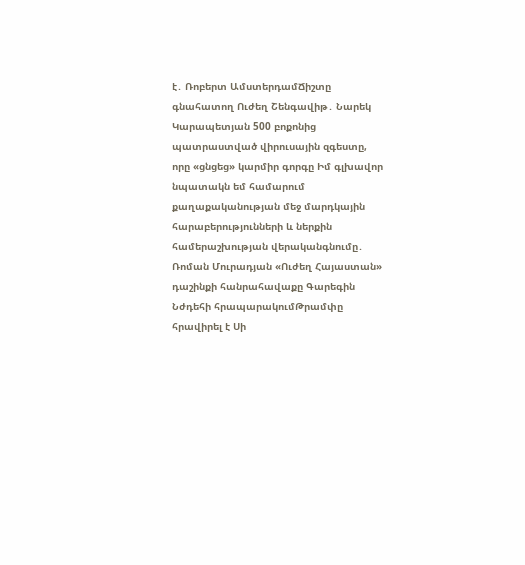է․ Ռոբերտ ԱմստերդամՃիշտը գնահատող Ուժեղ Շենգավիթ․ Նարեկ Կարապետյան 500 բոքոնից պատրաստված վիրուսային զգեստը, որը «ցնցեց» կարմիր գորգը Իմ գլխավոր նպատակն եմ համարում քաղաքականության մեջ մարդկային հարաբերությունների և ներքին համերաշխության վերականգնումը․ Ռոման Մուրադյան «Ուժեղ Հայաստան» դաշինքի հանրահավաքը Գարեգին Նժդեհի հրապարակումԹրամփը հրավիրել է Սի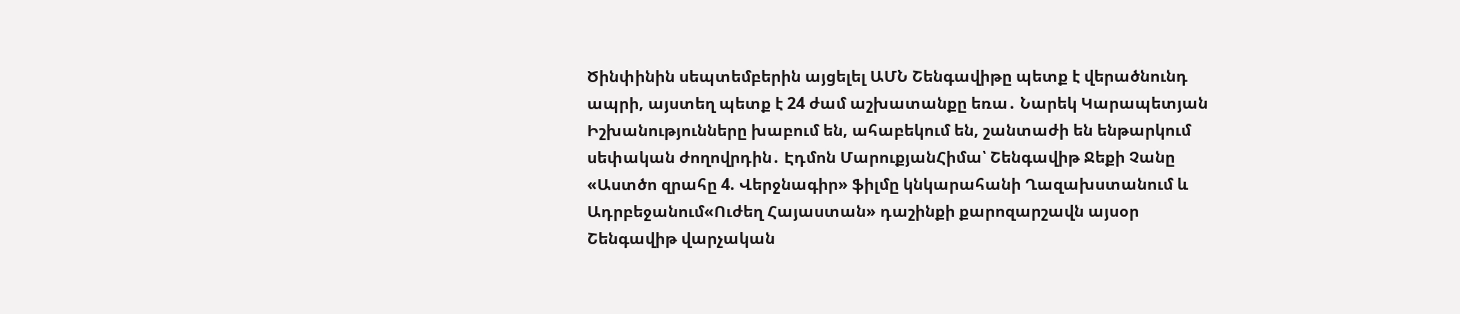Ծինփինին սեպտեմբերին այցելել ԱՄՆ Շենգավիթը պետք է վերածնունդ ապրի, այստեղ պետք է 24 ժամ աշխատանքը եռա․ Նարեկ Կարապետյան Իշխանությունները խաբում են, ահաբեկում են, շանտաժի են ենթարկում սեփական ժողովրդին․ Էդմոն ՄարուքյանՀիմա՝ Շենգավիթ Ջեքի Չանը «Աստծո զրահը 4. Վերջնագիր» ֆիլմը կնկարահանի Ղազախստանում և Ադրբեջանում«Ուժեղ Հայաստան» դաշինքի քարոզարշավն այսօր Շենգավիթ վարչական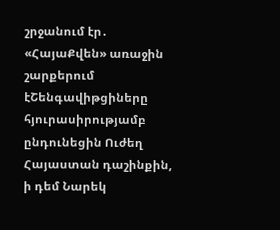շրջանում էր․ «ՀայաՔվեն» առաջին շարքերում էՇենգավիթցիները հյուրասիրությամբ ընդունեցին Ուժեղ Հայաստան դաշինքին, ի դեմ Նարեկ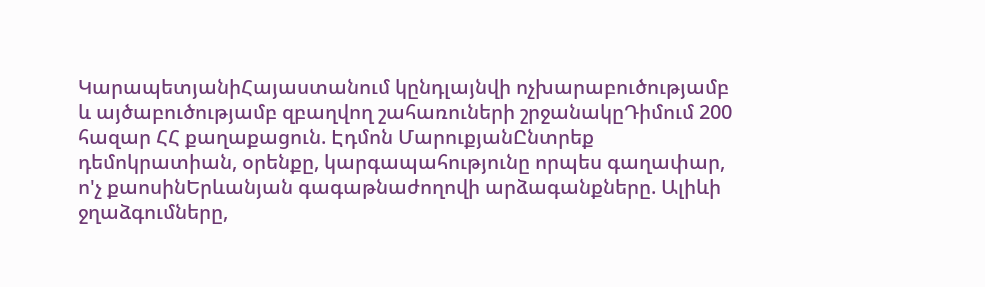ԿարապետյանիՀայաստանում կընդլայնվի ոչխարաբուծությամբ և այծաբուծությամբ զբաղվող շահառուների շրջանակըԴիմում 200 հազար ՀՀ քաղաքացուն. Էդմոն ՄարուքյանԸնտրեք դեմոկրատիան, օրենքը, կարգապահությունը որպես գաղափար, ո'չ քաոսինԵրևանյան գագաթնաժողովի արձագանքները. Ալիևի ջղաձգումները,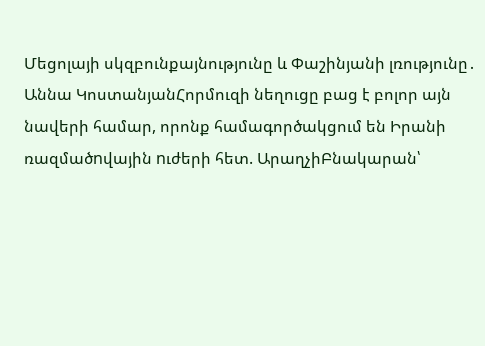Մեցոլայի սկզբունքայնությունը և Փաշինյանի լռությունը․ Աննա ԿոստանյանՀորմուզի նեղուցը բաց է բոլոր այն նավերի համար, որոնք համագործակցում են Իրանի ռազմածnվային nւժերի հետ. ԱրաղչիԲնակարան՝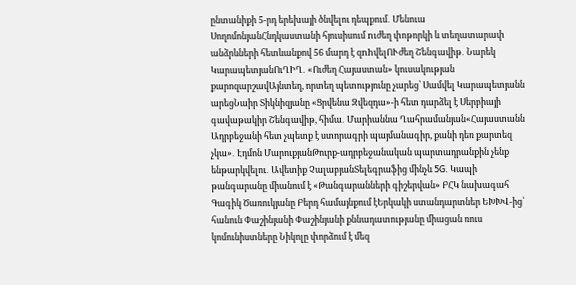ընտանիքի 5-րդ երեխայի ծնվելու դեպքում․ Մենուա ՍողոմոնյանՀնդկաստանի հյուսիսում nւժեղ փոթորկի և տեղատարափ անձրևների հետևանքով 56 մարդ է զnhվելՈՒժեղ Շենգավիթ․ Նարեկ ԿարապետյանՈւՂԻՂ․ «Ուժեղ Հայաստան» կուսակության քարոզարշավԱյնտեղ, որտեղ պետությունը չարեց՝ Սամվել Կարապետյանն արեցՆաիր Տիկնիզյանը «Ցրվենա Զվեզդա»-ի հետ դարձել է Սերբիայի գավաթակիր Շենգավիթ, հիմա․ Մարիաննա Ղահրամանյան«Հայաստանն Ադրբեջանի հետ չպետք է ստորագրի պայմանագիր, քանի դեռ քարտեզ չկա»․ Էդմոն ՄարուքյանԹուրք-ադրբեջանական պարտադրանքին չենք ենթարկվելու․ Ավետիք ՉալաբյանՏելեգրաֆից մինչև 5G. Կապի թանգարանը միանում է «Թանգարանների գիշերվան» ԲՀԿ նախագահ Գագիկ Ծառուկյանը Բերդ համայնքում էԵրկակի ստանդարտներ ԵԽԽՎ-ից՝ հանուն Փաշինյանի Փաշինյանի քննադատությանը միացան ռուս կոմունիստները Նիկոլը փորձում է մեզ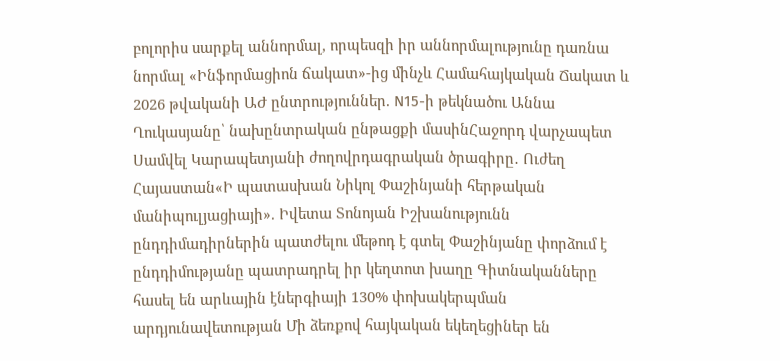բոլորիս սարքել աննորմալ, որպեսզի իր աննորմալությունը դառնա նորմալ «Ինֆորմացիոն ճակատ»-ից մինչև Համահայկական Ճակատ և 2026 թվականի ԱԺ ընտրություններ. N15-ի թեկնածու Աննա Ղուկասյանը՝ նախընտրական ընթացքի մասինՀաջորդ վարչապետ Սամվել Կարապետյանի ժողովրդագրական ծրագիրը․ Ուժեղ Հայաստան«Ի պատասխան Նիկոլ Փաշինյանի հերթական մանիպուլյացիայի». Իվետա Տոնոյան Իշխանությունն ընդդիմադիրներին պատժելու մեթոդ է գտել Փաշինյանը փորձում է ընդդիմությանը պատրադրել իր կեղտոտ խաղը Գիտնականները հասել են արևային էներգիայի 130% փոխակերպման արդյունավետության Մի ձեռքով հայկական եկեղեցիներ են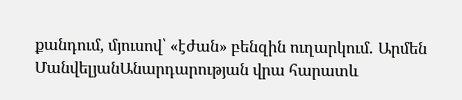քանդում, մյուսով՝ «էժան» բենզին ուղարկում․ Արմեն ՄանվելյանԱնարդարության վրա հարատև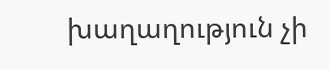խաղաղություն չի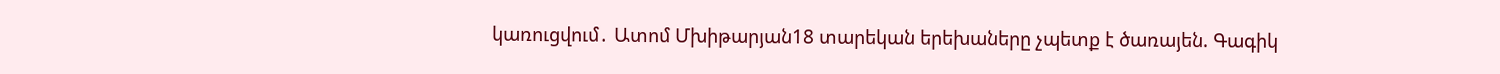կառուցվում․ Ատոմ Մխիթարյան18 տարեկան երեխաները չպետք է ծառայեն. Գագիկ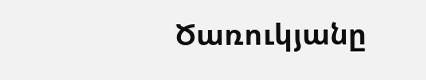Ծառուկյանը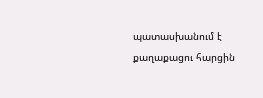պատասխանում է քաղաքացու հարցին